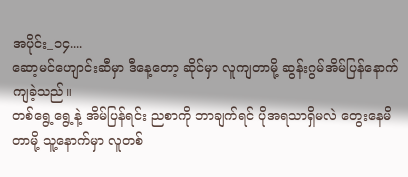အပိုင်း_၁၄....
ဆော့မင်ဟျောင်းဆီမှာ ဒီနေ့တော့ ဆိုင်မှာ လူကျတာမို့ ဆွန်းဂွမ်အိမ်ပြန်နောက်ကျခဲ့သည်။
တစ်ရွေ့ရွေ့နဲ့ အိမ်ပြန်ရင်း ညစာကို ဘာချက်ရင် ပိုအရသာရှိမလဲ တွေးနေမိတာမို့ သူ့နောက်မှာ လူတစ်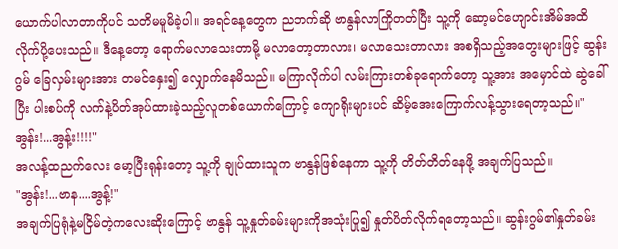ယောက်ပါလာတာကိုပင် သတိမမူမိခဲ့ပါ။ အရင်နေ့တွေက ညဘက်ဆို ဗာနွန်လာကြိုတတ်ပြီး သူ့ကို ဆော့မင်ဟျောင်းအိမ်အထိ လိုက်ပို့ပေးသည်။ ဒီနေ့တော့ ရောက်မလာသေးတာမို့ မလာတော့တာလား၊ မလာသေးတာလား အစရှိသည့်အတွေးများဖြင့် ဆွန်းဂွမ် ခြေလှမ်းများအား တမင်နှေး၍ လျှောက်နေမိသည်။ မကြာလိုက်ပါ လမ်းကြားတစ်ခုရောက်တော့ သူ့အား အမှောင်ထဲ ဆွဲခေါ်ပြီး ပါးစပ်ကို လက်နဲ့ပိတ်အုပ်ထားခဲ့သည့်လူတစ်ယောက်ကြောင့် ကျောရိုးများပင် ဆိမ့်အေးကြောက်လန့်သွားရေတာ့သည်။"အွန်း!...အွန့်း!!!!"
အလန့်ထညက်လေး မော့ပြီးရုန်းတော့ သူ့ကို ချုပ်ထားသူက ဗာနွန်ဖြစ်နေကာ သူ့ကို တိတ်တိတ်နေဖို့ အချက်ပြသည်။
"အွန်း!...ဗာန....အွန့်!"
အချက်ပြရုံနဲ့မငြိမ်တဲ့ကလေးဆိုးကြောင့် ဗာနွန် သူ့နှုတ်ခမ်းများကိုအသုံးပြု၍ နှုတ်ပိတ်လိုက်ရတော့သည်။ ဆွန်းဂွမ်၏နှုတ်ခမ်း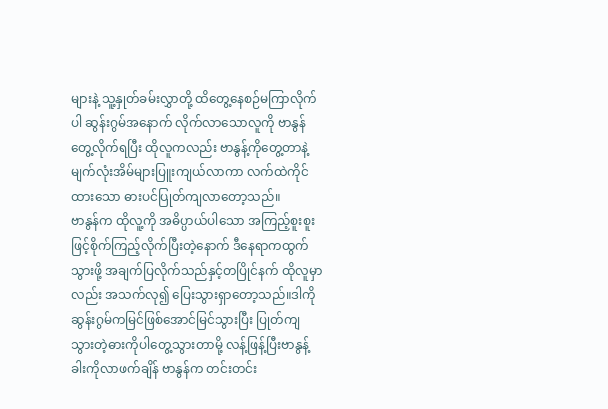များနဲ့ သူ့နှုတ်ခမ်းလွှာတို့ ထိတွေ့နေစဉ်မကြာလိုက်ပါ ဆွန်းဂွမ်အနောက် လိုက်လာသောလူကို ဗာနွန်တွေ့လိုက်ရပြီး ထိုလူကလည်း ဗာနွန့်ကိုတွေ့တာနဲ့ မျက်လုံးအိမ်များပြူးကျယ်လာကာ လက်ထဲကိုင်ထားသော ဓားပင်ပြုတ်ကျလာတော့သည်။
ဗာနွန်က ထိုလူ့ကို အဓိပ္ပာယ်ပါသော အကြည့်စူးစူးဖြင့်စိုက်ကြည့်လိုက်ပြီးတဲ့နောက် ဒီနေရာကထွက်သွားဖို့ အချက်ပြလိုက်သည်နှင့်တပြိုင်နက် ထိုလူမှာလည်း အသက်လု၍ ပြေးသွားရှာတော့သည်။ဒါကိုဆွန်းဂွမ်ကမြင်ဖြစ်အောင်မြင်သွားပြီး ပြုတ်ကျသွားတဲ့ဓားကိုပါတွေ့သွားတာမို့ လန့်ဖြန့်ပြီးဗာနွန့်ခါးကိုလာဖက်ချိန် ဗာနွန်က တင်းတင်း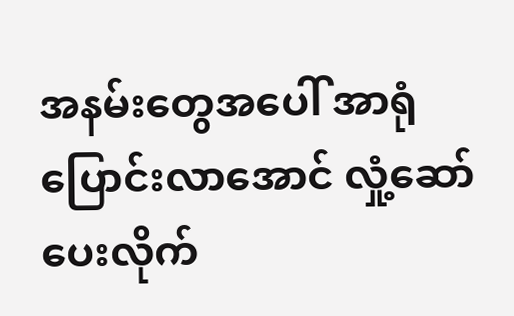အနမ်းတွေအပေါ် အာရုံပြောင်းလာအောင် လှုံ့ဆော်ပေးလိုက်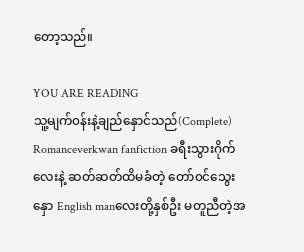တော့သည်။

YOU ARE READING
သူ့မျက်၀န်းနဲ့ချည်နှောင်သည်(Complete)
Romanceverkwan fanfiction ခရီးသွားဂိုက်လေးနဲ့ ဆတ်ဆတ်ထိမခံတဲ့ တော်၀င်သွေးနှော English manလေးတို့နှစ်ဦး မတူညီတဲ့အ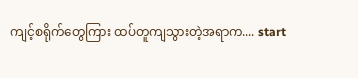ကျင့်စရိုက်တွေကြား ထပ်တူကျသွားတဲ့အရာက.... start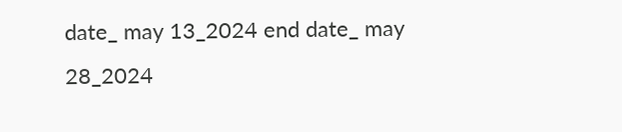date_ may 13_2024 end date_ may 28_2024